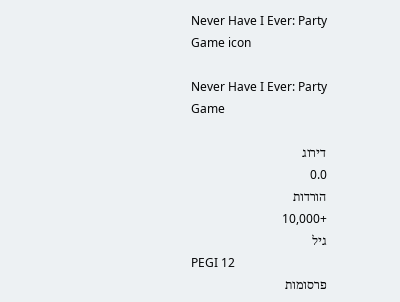Never Have I Ever: Party Game icon

Never Have I Ever: Party Game

דירוג
0.0
הורדות
+10,000
גיל
PEGI 12
פרסומות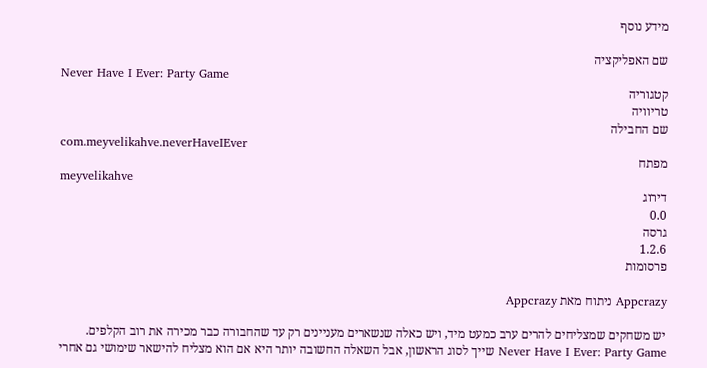מידע נוסף

שם האפליקציה
Never Have I Ever: Party Game
קטגוריה
טריוויה
שם החבילה
com.meyvelikahve.neverHaveIEver
מפתח
meyvelikahve
דירוג
0.0
גרסה
1.2.6
פרסומות

Appcrazy ניתוח מאת Appcrazy

יש משחקים שמצליחים להרים ערב כמעט מיד, ויש כאלה שנשארים מעניינים רק עד שהחבורה כבר מכירה את רוב הקלפים. Never Have I Ever: Party Game שייך לסוג הראשון, אבל השאלה החשובה יותר היא אם הוא מצליח להישאר שימושי גם אחרי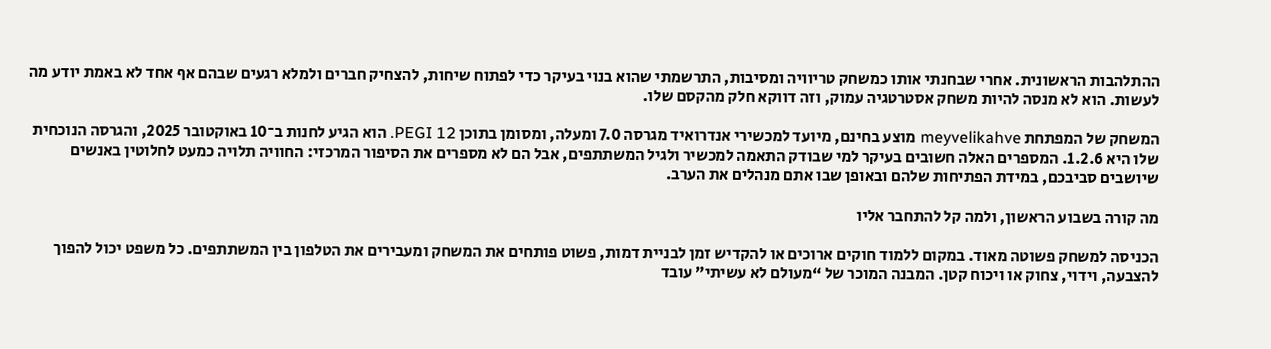ההתלהבות הראשונית. אחרי שבחנתי אותו כמשחק טריוויה ומסיבות, התרשמתי שהוא בנוי בעיקר כדי לפתוח שיחות, להצחיק חברים ולמלא רגעים שבהם אף אחד לא באמת יודע מה לעשות. הוא לא מנסה להיות משחק אסטרטגיה עמוק, וזה דווקא חלק מהקסם שלו.

המשחק של המפתחת meyvelikahve מוצע בחינם, מיועד למכשירי אנדרואיד מגרסה 7.0 ומעלה, ומסומן בתוכן PEGI 12. הוא הגיע לחנות ב־10 באוקטובר 2025, והגרסה הנוכחית שלו היא 1.2.6. המספרים האלה חשובים בעיקר למי שבודק התאמה למכשיר ולגיל המשתתפים, אבל הם לא מספרים את הסיפור המרכזי: החוויה תלויה כמעט לחלוטין באנשים שיושבים סביבכם, במידת הפתיחות שלהם ובאופן שבו אתם מנהלים את הערב.

מה קורה בשבוע הראשון, ולמה קל להתחבר אליו

הכניסה למשחק פשוטה מאוד. במקום ללמוד חוקים ארוכים או להקדיש זמן לבניית דמות, פשוט פותחים את המשחק ומעבירים את הטלפון בין המשתתפים. כל משפט יכול להפוך להצבעה, וידוי, צחוק או ויכוח קטן. המבנה המוכר של “מעולם לא עשיתי” עובד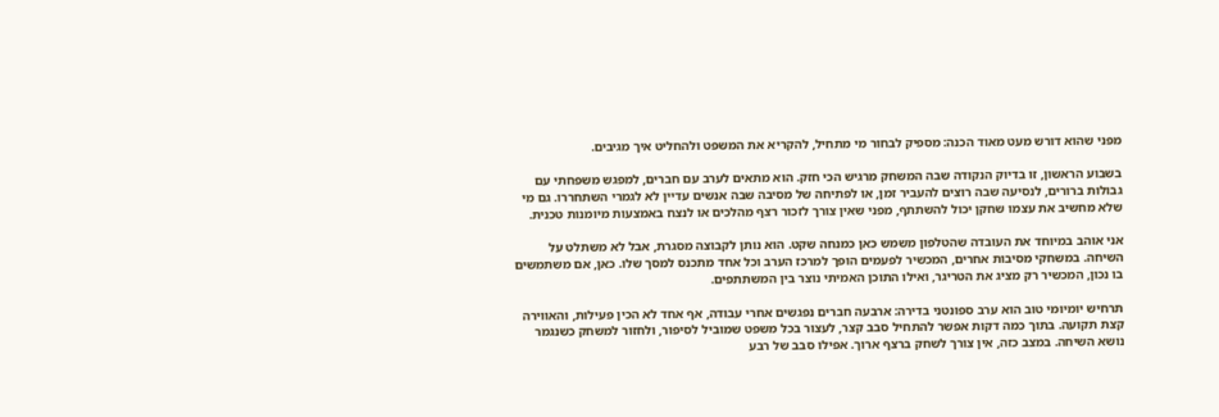מפני שהוא דורש מעט מאוד הכנה: מספיק לבחור מי מתחיל, להקריא את המשפט ולהחליט איך מגיבים.

בשבוע הראשון, זו בדיוק הנקודה שבה המשחק מרגיש הכי חזק. הוא מתאים לערב עם חברים, למפגש משפחתי עם גבולות ברורים, לנסיעה שבה רוצים להעביר זמן, או לפתיחה של מסיבה שבה אנשים עדיין לא לגמרי השתחררו. גם מי שלא מחשיב את עצמו שחקן יכול להשתתף, מפני שאין צורך לזכור רצף מהלכים או לנצח באמצעות מיומנות טכנית.

אני אוהב במיוחד את העובדה שהטלפון משמש כאן כמנחה שקט. הוא נותן לקבוצה מסגרת, אבל לא משתלט על השיחה. במשחקי מסיבות אחרים, המכשיר לפעמים הופך למרכז הערב וכל אחד מתכנס למסך שלו. כאן, אם משתמשים בו נכון, המכשיר רק מציג את הטריגר, ואילו התוכן האמיתי נוצר בין המשתתפים.

תרחיש יומיומי טוב הוא ערב ספונטני בדירה: ארבעה חברים נפגשים אחרי עבודה, אף אחד לא הכין פעילות, והאווירה קצת תקועה. בתוך כמה דקות אפשר להתחיל סבב קצר, לעצור בכל משפט שמוביל לסיפור, ולחזור למשחק כשנגמר נושא השיחה. במצב כזה, אין צורך לשחק ברצף ארוך. אפילו סבב של רבע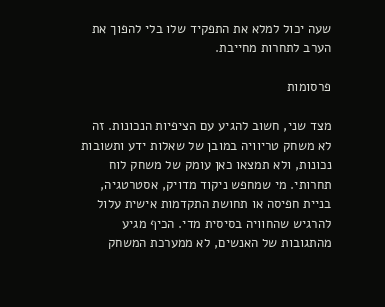שעה יכול למלא את התפקיד שלו בלי להפוך את הערב לתחרות מחייבת.

פרסומות

מצד שני, חשוב להגיע עם הציפיות הנכונות. זה לא משחק טריוויה במובן של שאלות ידע ותשובות נכונות, ולא תמצאו כאן עומק של משחק לוח תחרותי. מי שמחפש ניקוד מדויק, אסטרטגיה, בניית חפיסה או תחושת התקדמות אישית עלול להרגיש שהחוויה בסיסית מדי. הכיף מגיע מהתגובות של האנשים, לא ממערכת המשחק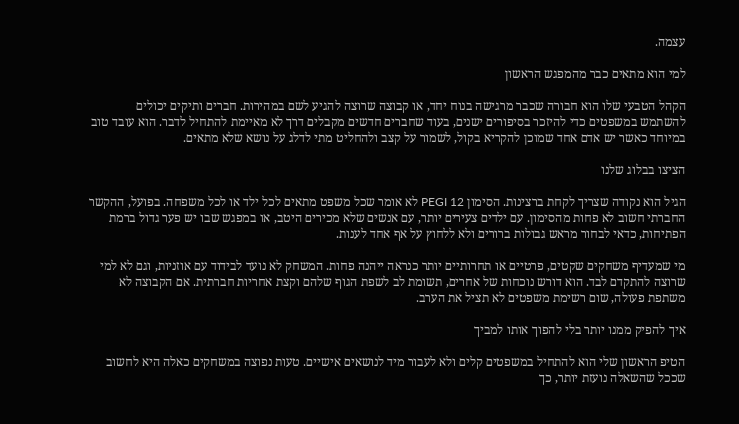עצמה.

למי הוא מתאים כבר מהמפגש הראשון

הקהל הטבעי שלו הוא חבורה שכבר מרגישה בנוח יחד, או קבוצה שרוצה להגיע לשם במהירות. חברים ותיקים יכולים להשתמש במשפטים כדי להיזכר בסיפורים ישנים, בעוד שחברים חדשים מקבלים דרך לא מאיימת להתחיל לדבר. הוא עובד טוב במיוחד כאשר יש אדם אחד שמוכן להקריא בקול, לשמור על קצב ולהחליט מתי לדלג על נושא שלא מתאים.

הציצו בבלוג שלנו

הגיל הוא נקודה שצריך לקחת ברצינות. הסימון PEGI 12 לא אומר שכל משפט מתאים לכל ילד או לכל משפחה. בפועל, ההקשר החברתי חשוב לא פחות מהסימון. עם ילדים צעירים יותר, עם אנשים שלא מכירים היטב, או במפגש שבו יש פער גדול ברמת הפתיחות, כדאי לבחור מראש גבולות ברורים ולא ללחוץ על אף אחד לענות.

מי שמעדיף משחקים שקטים, פרטיים או תחרותיים יותר כנראה ייהנה פחות. המשחק לא נועד לבידוד עם אוזניות, וגם לא למי שרוצה להתקדם לבד. הוא דורש נוכחות של אחרים, תשומת לב לשפת הגוף שלהם וקצת אחריות חברתית. אם הקבוצה לא משתפת פעולה, שום רשימת משפטים לא תציל את הערב.

איך להפיק ממנו יותר בלי להפוך אותו למביך

הטיפ הראשון שלי הוא להתחיל במשפטים קלים ולא לעבור מיד לנושאים אישיים. טעות נפוצה במשחקים כאלה היא לחשוב שככל שהשאלה נועזת יותר, כך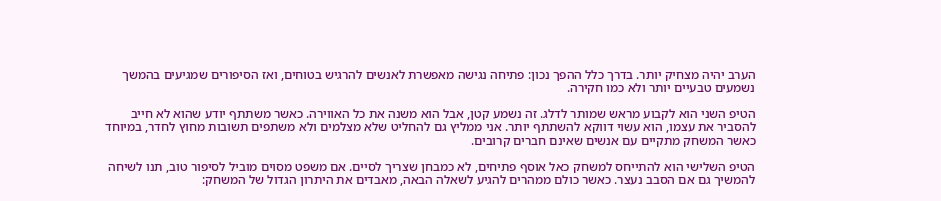הערב יהיה מצחיק יותר. בדרך כלל ההפך נכון: פתיחה נגישה מאפשרת לאנשים להרגיש בטוחים, ואז הסיפורים שמגיעים בהמשך נשמעים טבעיים יותר ולא כמו חקירה.

הטיפ השני הוא לקבוע מראש שמותר לדלג. זה נשמע קטן, אבל הוא משנה את כל האווירה. כאשר משתתף יודע שהוא לא חייב להסביר את עצמו, הוא עשוי דווקא להשתתף יותר. אני ממליץ גם להחליט שלא מצלמים ולא משתפים תשובות מחוץ לחדר, במיוחד כאשר המשחק מתקיים עם אנשים שאינם חברים קרובים.

הטיפ השלישי הוא להתייחס למשחק כאל אוסף פתיחים, לא כמבחן שצריך לסיים. אם משפט מסוים מוביל לסיפור טוב, תנו לשיחה להמשיך גם אם הסבב נעצר. כאשר כולם ממהרים להגיע לשאלה הבאה, מאבדים את היתרון הגדול של המשחק: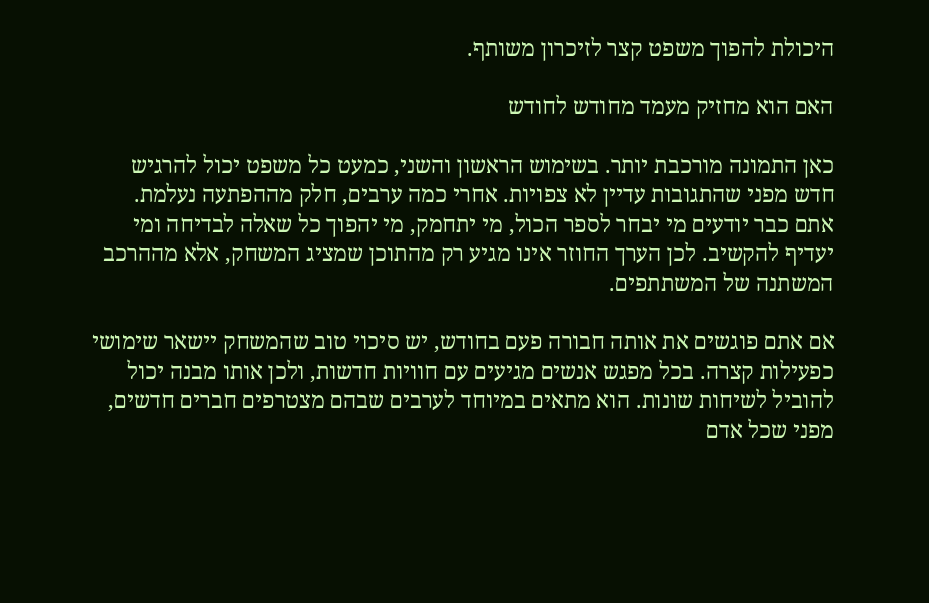היכולת להפוך משפט קצר לזיכרון משותף.

האם הוא מחזיק מעמד מחודש לחודש

כאן התמונה מורכבת יותר. בשימוש הראשון והשני, כמעט כל משפט יכול להרגיש חדש מפני שהתגובות עדיין לא צפויות. אחרי כמה ערבים, חלק מההפתעה נעלמת. אתם כבר יודעים מי יבחר לספר הכול, מי יתחמק, מי יהפוך כל שאלה לבדיחה ומי יעדיף להקשיב. לכן הערך החוזר אינו מגיע רק מהתוכן שמציג המשחק, אלא מההרכב המשתנה של המשתתפים.

אם אתם פוגשים את אותה חבורה פעם בחודש, יש סיכוי טוב שהמשחק יישאר שימושי כפעילות קצרה. בכל מפגש אנשים מגיעים עם חוויות חדשות, ולכן אותו מבנה יכול להוביל לשיחות שונות. הוא מתאים במיוחד לערבים שבהם מצטרפים חברים חדשים, מפני שכל אדם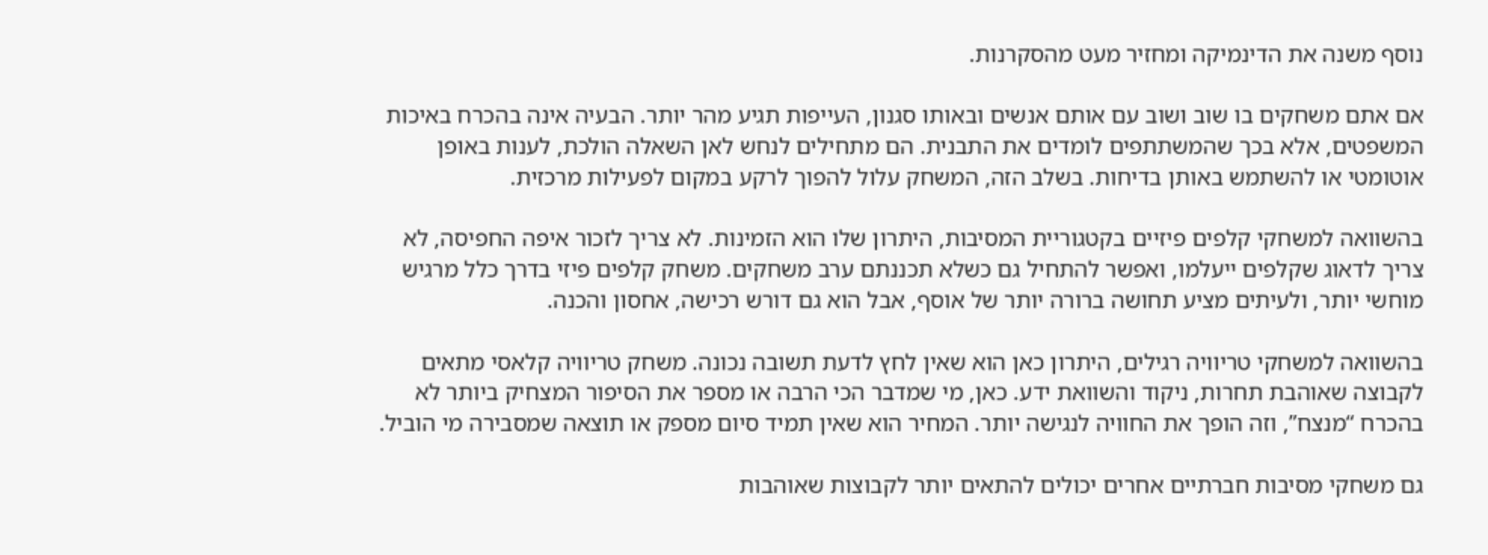נוסף משנה את הדינמיקה ומחזיר מעט מהסקרנות.

אם אתם משחקים בו שוב ושוב עם אותם אנשים ובאותו סגנון, העייפות תגיע מהר יותר. הבעיה אינה בהכרח באיכות המשפטים, אלא בכך שהמשתתפים לומדים את התבנית. הם מתחילים לנחש לאן השאלה הולכת, לענות באופן אוטומטי או להשתמש באותן בדיחות. בשלב הזה, המשחק עלול להפוך לרקע במקום לפעילות מרכזית.

בהשוואה למשחקי קלפים פיזיים בקטגוריית המסיבות, היתרון שלו הוא הזמינות. לא צריך לזכור איפה החפיסה, לא צריך לדאוג שקלפים ייעלמו, ואפשר להתחיל גם כשלא תכננתם ערב משחקים. משחק קלפים פיזי בדרך כלל מרגיש מוחשי יותר, ולעיתים מציע תחושה ברורה יותר של אוסף, אבל הוא גם דורש רכישה, אחסון והכנה.

בהשוואה למשחקי טריוויה רגילים, היתרון כאן הוא שאין לחץ לדעת תשובה נכונה. משחק טריוויה קלאסי מתאים לקבוצה שאוהבת תחרות, ניקוד והשוואת ידע. כאן, מי שמדבר הכי הרבה או מספר את הסיפור המצחיק ביותר לא בהכרח “מנצח”, וזה הופך את החוויה לנגישה יותר. המחיר הוא שאין תמיד סיום מספק או תוצאה שמסבירה מי הוביל.

גם משחקי מסיבות חברתיים אחרים יכולים להתאים יותר לקבוצות שאוהבות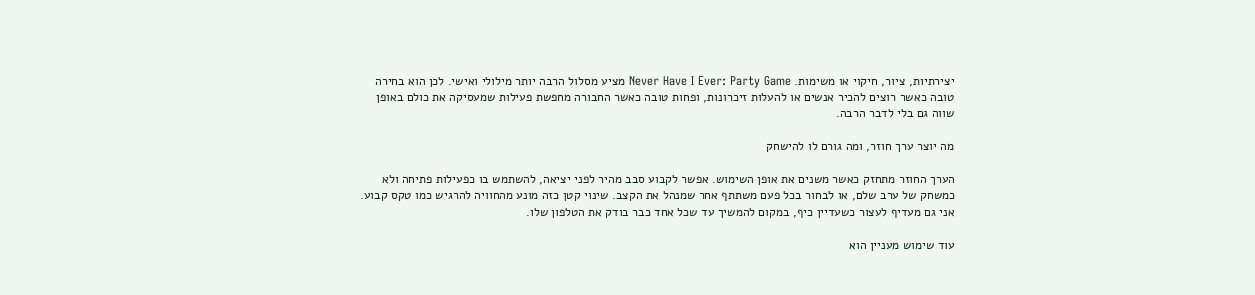יצירתיות, ציור, חיקוי או משימות. Never Have I Ever: Party Game מציע מסלול הרבה יותר מילולי ואישי. לכן הוא בחירה טובה כאשר רוצים להכיר אנשים או להעלות זיכרונות, ופחות טובה כאשר החבורה מחפשת פעילות שמעסיקה את כולם באופן שווה גם בלי לדבר הרבה.

מה יוצר ערך חוזר, ומה גורם לו להישחק

הערך החוזר מתחזק כאשר משנים את אופן השימוש. אפשר לקבוע סבב מהיר לפני יציאה, להשתמש בו כפעילות פתיחה ולא כמשחק של ערב שלם, או לבחור בכל פעם משתתף אחר שמנהל את הקצב. שינוי קטן כזה מונע מהחוויה להרגיש כמו טקס קבוע. אני גם מעדיף לעצור כשעדיין כיף, במקום להמשיך עד שכל אחד כבר בודק את הטלפון שלו.

עוד שימוש מעניין הוא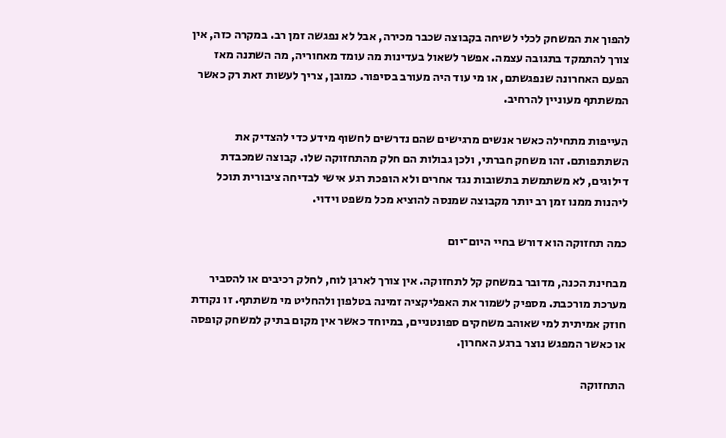להפוך את המשחק לכלי לשיחה בקבוצה שכבר מכירה, אבל לא נפגשה זמן רב. במקרה כזה, אין צורך להתמקד בתגובה עצמה. אפשר לשאול בעדינות מה עומד מאחוריה, מה השתנה מאז הפעם האחרונה שנפגשתם, או מי עוד היה מעורב בסיפור. כמובן, צריך לעשות זאת רק כאשר המשתתף מעוניין להרחיב.

העייפות מתחילה כאשר אנשים מרגישים שהם נדרשים לחשוף מידע כדי להצדיק את השתתפותם. זהו משחק חברתי, ולכן גבולות הם חלק מהתחזוקה שלו. קבוצה שמכבדת דילוגים, לא משתמשת בתשובות נגד אחרים ולא הופכת רגע אישי לבדיחה ציבורית תוכל ליהנות ממנו זמן רב יותר מקבוצה שמנסה להוציא מכל משפט וידוי.

כמה תחזוקה הוא דורש בחיי היום־יום

מבחינת הכנה, מדובר במשחק קל לתחזוקה. אין צורך לארגן לוח, לחלק רכיבים או להסביר מערכת מורכבת. מספיק לשמור את האפליקציה זמינה בטלפון ולהחליט מי משתתף. זו נקודת חוזק אמיתית למי שאוהב משחקים ספונטניים, במיוחד כאשר אין מקום בתיק למשחק קופסה או כאשר המפגש נוצר ברגע האחרון.

התחזוקה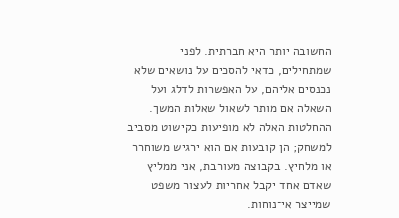החשובה יותר היא חברתית. לפני שמתחילים, כדאי להסכים על נושאים שלא נכנסים אליהם, על האפשרות לדלג ועל השאלה אם מותר לשאול שאלות המשך. ההחלטות האלה לא מופיעות כקישוט מסביב למשחק; הן קובעות אם הוא ירגיש משוחרר או מלחיץ. בקבוצה מעורבת, אני ממליץ שאדם אחד יקבל אחריות לעצור משפט שמייצר אי־נוחות.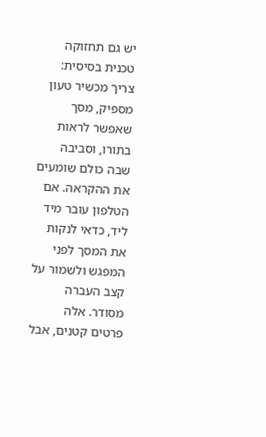יש גם תחזוקה טכנית בסיסית: צריך מכשיר טעון מספיק, מסך שאפשר לראות בתורו, וסביבה שבה כולם שומעים את ההקראה. אם הטלפון עובר מיד ליד, כדאי לנקות את המסך לפני המפגש ולשמור על קצב העברה מסודר. אלה פרטים קטנים, אבל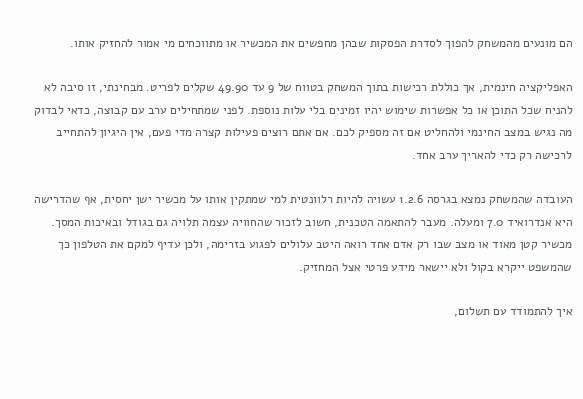הם מונעים מהמשחק להפוך לסדרת הפסקות שבהן מחפשים את המכשיר או מתווכחים מי אמור להחזיק אותו.

האפליקציה חינמית, אך כוללת רכישות בתוך המשחק בטווח של 9 עד 49.90 שקלים לפריט. מבחינתי, זו סיבה לא להניח שכל התוכן או כל אפשרות שימוש יהיו זמינים בלי עלות נוספת. לפני שמתחילים ערב עם קבוצה, כדאי לבדוק מה נגיש במצב החינמי ולהחליט אם זה מספיק לכם. אם אתם רוצים פעילות קצרה מדי פעם, אין היגיון להתחייב לרכישה רק כדי להאריך ערב אחד.

העובדה שהמשחק נמצא בגרסה 1.2.6 עשויה להיות רלוונטית למי שמתקין אותו על מכשיר ישן יחסית, אף שהדרישה היא אנדרואיד 7.0 ומעלה. מעבר להתאמה הטכנית, חשוב לזכור שהחוויה עצמה תלויה גם בגודל ובאיכות המסך. מכשיר קטן מאוד או מצב שבו רק אדם אחד רואה היטב עלולים לפגוע בזרימה, ולכן עדיף למקם את הטלפון כך שהמשפט ייקרא בקול ולא יישאר מידע פרטי אצל המחזיק.

איך להתמודד עם תשלום,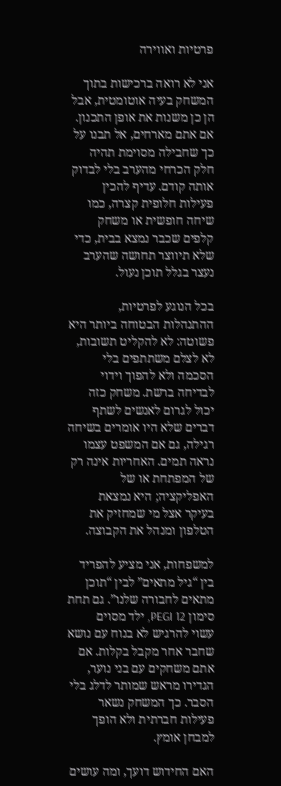פרטיות ואווירה

אני לא רואה ברכישות בתוך המשחק בעיה אוטומטית, אבל הן כן משנות את אופן התכנון. אם אתם מארחים, אל תבנו על כך שחבילה מסוימת תהיה חלק הכרחי מהערב בלי לבדוק אותה קודם. עדיף להכין פעילות חלופית קצרה, כמו שיחה חופשית או משחק קלפים שכבר נמצא בבית, כדי שלא תיווצר תחושה שהערב נעצר בגלל תוכן נעול.

בכל הנוגע לפרטיות, ההתנהלות הבטוחה ביותר היא פשוטה: לא להקליט תשובות, לא לצלם משתתפים בלי הסכמה ולא להפוך וידוי לבדיחה ברשת. משחק כזה יכול לגרום לאנשים לשתף דברים שלא היו אומרים בשיחה רגילה, גם אם המשפט עצמו נראה תמים. האחריות אינה רק של המפתחת או של האפליקציה; היא נמצאת בעיקר אצל מי שמחזיק את הטלפון ומנהל את הקבוצה.

למשפחות, אני מציע להפריד בין “גיל מתאים” לבין “תוכן מתאים לחבורה שלנו”. גם תחת סימון PEGI 12, ילד מסוים עשוי להרגיש לא בנוח עם נושא שחבר אחר מקבל בקלות. אם אתם משחקים עם בני נוער, הגדירו מראש שמותר לדלג בלי הסבר. כך המשחק נשאר פעילות חברתית ולא הופך למבחן אומץ.

האם החידוש דועך, ומה עושים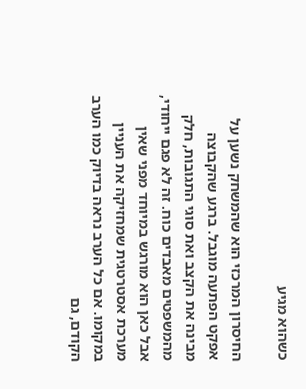כשהוא מגיע

החיסרון המרכזי הוא שהמשחק נשען על אפקט הפתעה מוגבל. ברגע שהקבוצה מבינה את הקצב ואת סוגי התגובות, חלק מהמשפטים מאבדים כוח. זה לא פגם ייחודי, אבל כאן הוא מורגש במיוחד מפני שאין מערכת אסטרטגית שמחזיקה את העניין במקומו. אם כל הערב נראה בדיוק כמו הערב הקודם, גם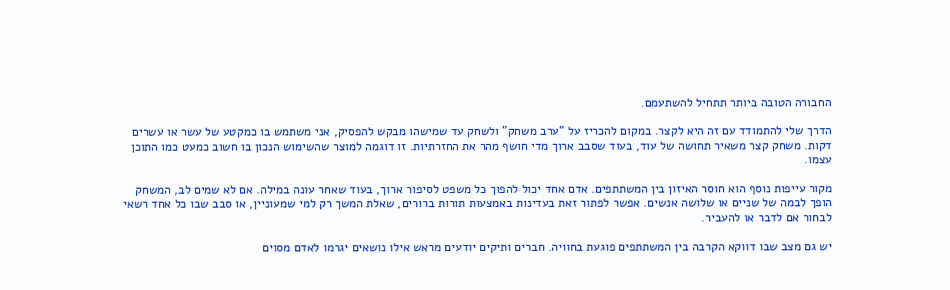החבורה הטובה ביותר תתחיל להשתעמם.

הדרך שלי להתמודד עם זה היא לקצר. במקום להכריז על “ערב משחק” ולשחק עד שמישהו מבקש להפסיק, אני משתמש בו כמקטע של עשר או עשרים דקות. משחק קצר משאיר תחושה של עוד, בעוד שסבב ארוך מדי חושף מהר את החזרתיות. זו דוגמה למוצר שהשימוש הנכון בו חשוב כמעט כמו התוכן עצמו.

מקור עייפות נוסף הוא חוסר האיזון בין המשתתפים. אדם אחד יכול להפוך כל משפט לסיפור ארוך, בעוד שאחר עונה במילה. אם לא שמים לב, המשחק הופך לבמה של שניים או שלושה אנשים. אפשר לפתור זאת בעדינות באמצעות תורות ברורים, שאלת המשך רק למי שמעוניין, או סבב שבו כל אחד רשאי לבחור אם לדבר או להעביר.

יש גם מצב שבו דווקא הקרבה בין המשתתפים פוגעת בחוויה. חברים ותיקים יודעים מראש אילו נושאים יגרמו לאדם מסוים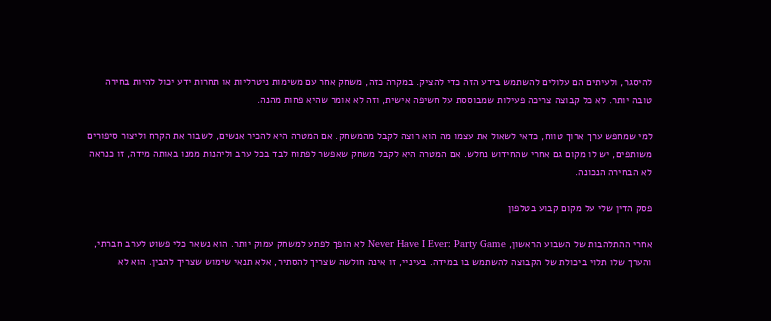להיסגר, ולעיתים הם עלולים להשתמש בידע הזה כדי להציק. במקרה כזה, משחק אחר עם משימות ניטרליות או תחרות ידע יכול להיות בחירה טובה יותר. לא כל קבוצה צריכה פעילות שמבוססת על חשיפה אישית, וזה לא אומר שהיא פחות מהנה.

למי שמחפש ערך ארוך טווח, כדאי לשאול את עצמו מה הוא רוצה לקבל מהמשחק. אם המטרה היא להכיר אנשים, לשבור את הקרח וליצור סיפורים משותפים, יש לו מקום גם אחרי שהחידוש נחלש. אם המטרה היא לקבל משחק שאפשר לפתוח לבד בכל ערב וליהנות ממנו באותה מידה, זו כנראה לא הבחירה הנכונה.

פסק הדין שלי על מקום קבוע בטלפון

אחרי ההתלהבות של השבוע הראשון, Never Have I Ever: Party Game לא הופך לפתע למשחק עמוק יותר. הוא נשאר כלי פשוט לערב חברתי, והערך שלו תלוי ביכולת של הקבוצה להשתמש בו במידה. בעיניי, זו אינה חולשה שצריך להסתיר, אלא תנאי שימוש שצריך להבין. הוא לא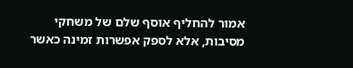אמור להחליף אוסף שלם של משחקי מסיבות, אלא לספק אפשרות זמינה כאשר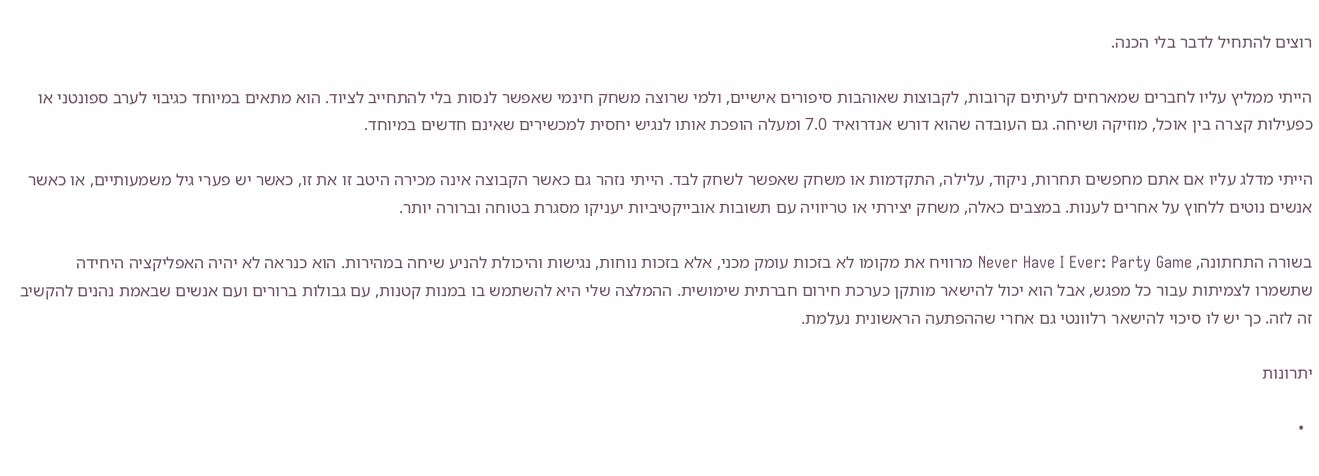רוצים להתחיל לדבר בלי הכנה.

הייתי ממליץ עליו לחברים שמארחים לעיתים קרובות, לקבוצות שאוהבות סיפורים אישיים, ולמי שרוצה משחק חינמי שאפשר לנסות בלי להתחייב לציוד. הוא מתאים במיוחד כגיבוי לערב ספונטני או כפעילות קצרה בין אוכל, מוזיקה ושיחה. גם העובדה שהוא דורש אנדרואיד 7.0 ומעלה הופכת אותו לנגיש יחסית למכשירים שאינם חדשים במיוחד.

הייתי מדלג עליו אם אתם מחפשים תחרות, ניקוד, עלילה, התקדמות או משחק שאפשר לשחק לבד. הייתי נזהר גם כאשר הקבוצה אינה מכירה היטב זו את זו, כאשר יש פערי גיל משמעותיים, או כאשר אנשים נוטים ללחוץ על אחרים לענות. במצבים כאלה, משחק יצירתי או טריוויה עם תשובות אובייקטיביות יעניקו מסגרת בטוחה וברורה יותר.

בשורה התחתונה, Never Have I Ever: Party Game מרוויח את מקומו לא בזכות עומק מכני, אלא בזכות נוחות, נגישות והיכולת להניע שיחה במהירות. הוא כנראה לא יהיה האפליקציה היחידה שתשמרו לצמיתות עבור כל מפגש, אבל הוא יכול להישאר מותקן כערכת חירום חברתית שימושית. ההמלצה שלי היא להשתמש בו במנות קטנות, עם גבולות ברורים ועם אנשים שבאמת נהנים להקשיב זה לזה. כך יש לו סיכוי להישאר רלוונטי גם אחרי שההפתעה הראשונית נעלמת.

יתרונות

  •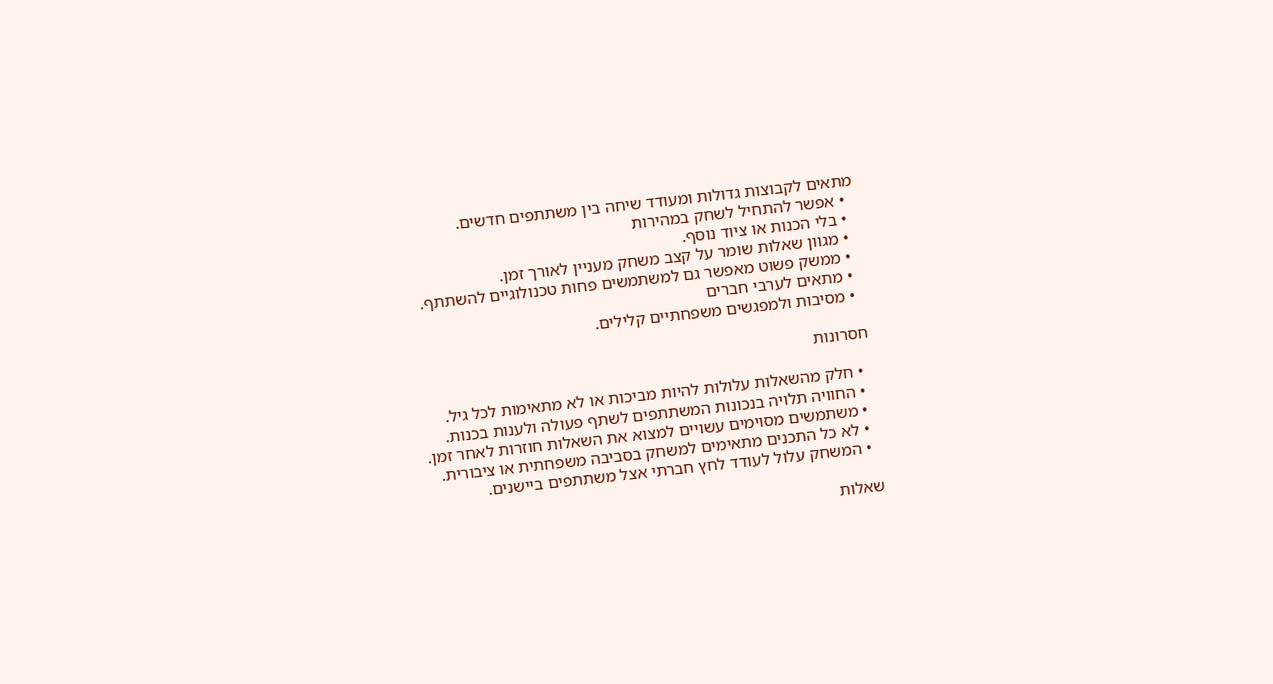מתאים לקבוצות גדולות ומעודד שיחה בין משתתפים חדשים.
  • אפשר להתחיל לשחק במהירות
  • בלי הכנות או ציוד נוסף.
  • מגוון שאלות שומר על קצב משחק מעניין לאורך זמן.
  • ממשק פשוט מאפשר גם למשתמשים פחות טכנולוגיים להשתתף.
  • מתאים לערבי חברים
  • מסיבות ולמפגשים משפחתיים קלילים.

חסרונות

  • חלק מהשאלות עלולות להיות מביכות או לא מתאימות לכל גיל.
  • החוויה תלויה בנכונות המשתתפים לשתף פעולה ולענות בכנות.
  • משתמשים מסוימים עשויים למצוא את השאלות חוזרות לאחר זמן.
  • לא כל התכנים מתאימים למשחק בסביבה משפחתית או ציבורית.
  • המשחק עלול לעודד לחץ חברתי אצל משתתפים ביישנים.

שאלות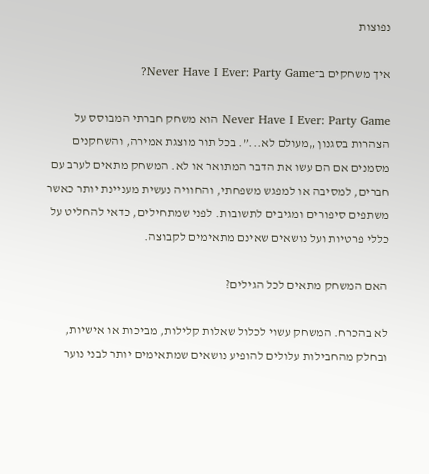נפוצות

איך משחקים ב־Never Have I Ever: Party Game?

Never Have I Ever: Party Game הוא משחק חברתי המבוסס על הצהרות בסגנון „מעולם לא...”. בכל תור מוצגת אמירה, והשחקנים מסמנים אם הם עשו את הדבר המתואר או לא. המשחק מתאים לערב עם חברים, למסיבה או למפגש משפחתי, והחוויה נעשית מעניינת יותר כאשר משתפים סיפורים ומגיבים לתשובות. לפני שמתחילים, כדאי להחליט על כללי פרטיות ועל נושאים שאינם מתאימים לקבוצה.

האם המשחק מתאים לכל הגילים?

לא בהכרח. המשחק עשוי לכלול שאלות קלילות, מביכות או אישיות, ובחלק מהחבילות עלולים להופיע נושאים שמתאימים יותר לבני נוער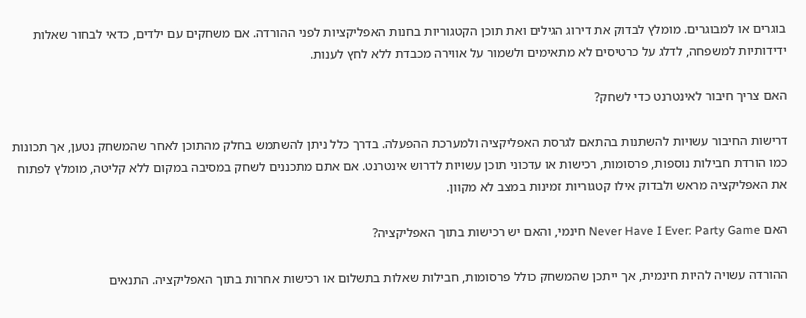בוגרים או למבוגרים. מומלץ לבדוק את דירוג הגילים ואת תוכן הקטגוריות בחנות האפליקציות לפני ההורדה. אם משחקים עם ילדים, כדאי לבחור שאלות ידידותיות למשפחה, לדלג על כרטיסים לא מתאימים ולשמור על אווירה מכבדת ללא לחץ לענות.

האם צריך חיבור לאינטרנט כדי לשחק?

דרישות החיבור עשויות להשתנות בהתאם לגרסת האפליקציה ולמערכת ההפעלה. בדרך כלל ניתן להשתמש בחלק מהתוכן לאחר שהמשחק נטען, אך תכונות כמו הורדת חבילות נוספות, פרסומות, רכישות או עדכוני תוכן עשויות לדרוש אינטרנט. אם אתם מתכננים לשחק במסיבה במקום ללא קליטה, מומלץ לפתוח את האפליקציה מראש ולבדוק אילו קטגוריות זמינות במצב לא מקוון.

האם Never Have I Ever: Party Game חינמי, והאם יש רכישות בתוך האפליקציה?

ההורדה עשויה להיות חינמית, אך ייתכן שהמשחק כולל פרסומות, חבילות שאלות בתשלום או רכישות אחרות בתוך האפליקציה. התנאים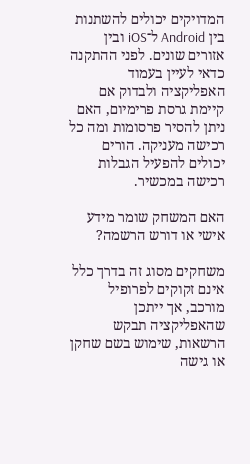המדויקים יכולים להשתנות בין Android ל־iOS ובין אזורים שונים. לפני ההתקנה כדאי לעיין בעמוד האפליקציה ולבדוק אם קיימת גרסת פרימיום, האם ניתן להסיר פרסומות ומה כל רכישה מעניקה. הורים יכולים להפעיל הגבלות רכישה במכשיר.

האם המשחק שומר מידע אישי או דורש הרשמה?

משחקים מסוג זה בדרך כלל אינם זקוקים לפרופיל מורכב, אך ייתכן שהאפליקציה תבקש הרשאות, שימוש בשם שחקן או גישה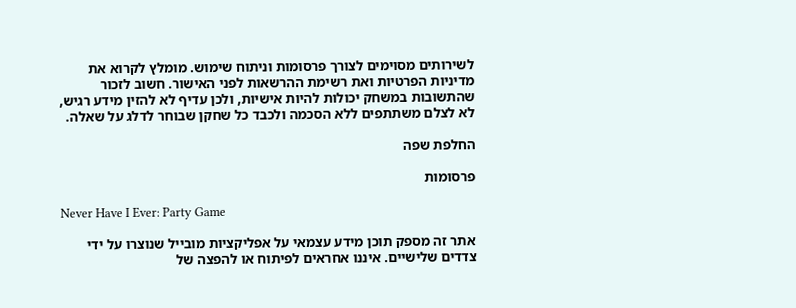לשירותים מסוימים לצורך פרסומות וניתוח שימוש. מומלץ לקרוא את מדיניות הפרטיות ואת רשימת ההרשאות לפני האישור. חשוב לזכור שהתשובות במשחק יכולות להיות אישיות, ולכן עדיף לא להזין מידע רגיש, לא לצלם משתתפים ללא הסכמה ולכבד כל שחקן שבוחר לדלג על שאלה.

החלפת שפה

פרסומות

Never Have I Ever: Party Game

אתר זה מספק תוכן מידע עצמאי על אפליקציות מובייל שנוצרו על ידי צדדים שלישיים. איננו אחראים לפיתוח או להפצה של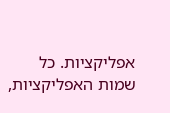אפליקציות. כל שמות האפליקציות,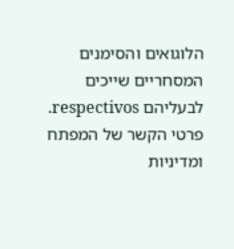הלוגואים והסימנים המסחריים שייכים לבעליהם respectivos. פרטי הקשר של המפתח ומדיניות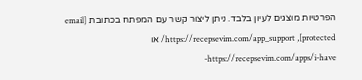הפרטיות מוצגים לעיון בלבד. ניתן ליצור קשר עם המפתח בכתובת [email protected], https://recepsevim.com/app_support/ או https://recepsevim.com/apps/i-have-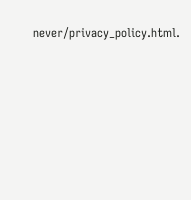never/privacy_policy.html.